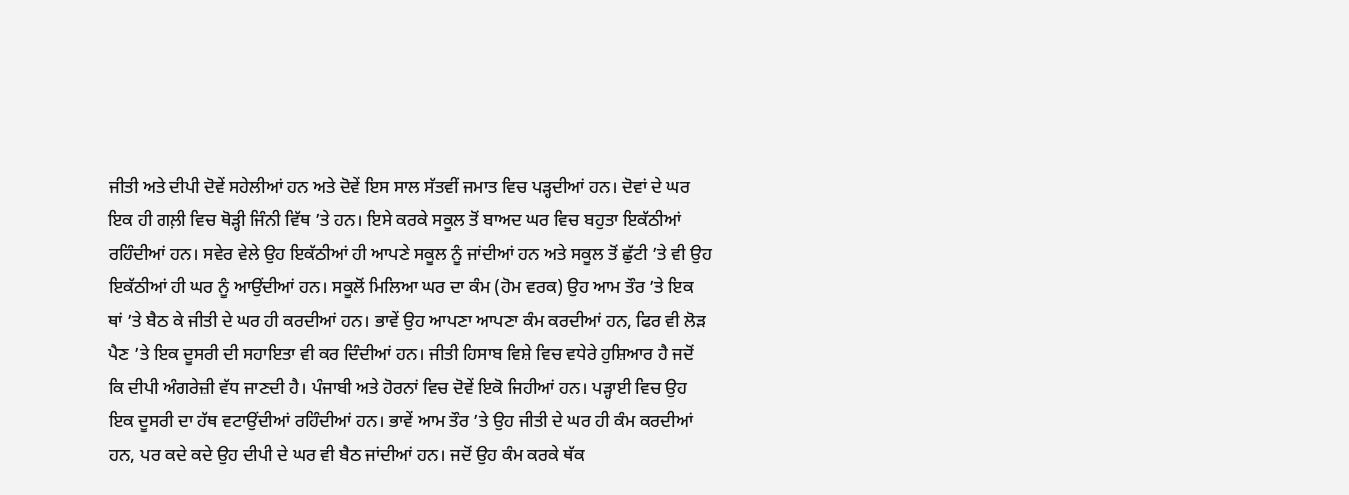ਜੀਤੀ ਅਤੇ ਦੀਪੀ ਦੋਵੇਂ ਸਹੇਲੀਆਂ ਹਨ ਅਤੇ ਦੋਵੇਂ ਇਸ ਸਾਲ ਸੱਤਵੀਂ ਜਮਾਤ ਵਿਚ ਪੜ੍ਹਦੀਆਂ ਹਨ। ਦੋਵਾਂ ਦੇ ਘਰ ਇਕ ਹੀ ਗਲ਼ੀ ਵਿਚ ਥੋੜ੍ਹੀ ਜਿੰਨੀ ਵਿੱਥ ’ਤੇ ਹਨ। ਇਸੇ ਕਰਕੇ ਸਕੂਲ ਤੋਂ ਬਾਅਦ ਘਰ ਵਿਚ ਬਹੁਤਾ ਇਕੱਠੀਆਂ ਰਹਿੰਦੀਆਂ ਹਨ। ਸਵੇਰ ਵੇਲੇ ਉਹ ਇਕੱਠੀਆਂ ਹੀ ਆਪਣੇ ਸਕੂਲ ਨੂੰ ਜਾਂਦੀਆਂ ਹਨ ਅਤੇ ਸਕੂਲ ਤੋਂ ਛੁੱਟੀ ’ਤੇ ਵੀ ਉਹ ਇਕੱਠੀਆਂ ਹੀ ਘਰ ਨੂੰ ਆਉਂਦੀਆਂ ਹਨ। ਸਕੂਲੋਂ ਮਿਲਿਆ ਘਰ ਦਾ ਕੰਮ (ਹੋਮ ਵਰਕ) ਉਹ ਆਮ ਤੌਰ ’ਤੇ ਇਕ ਥਾਂ ’ਤੇ ਬੈਠ ਕੇ ਜੀਤੀ ਦੇ ਘਰ ਹੀ ਕਰਦੀਆਂ ਹਨ। ਭਾਵੇਂ ਉਹ ਆਪਣਾ ਆਪਣਾ ਕੰਮ ਕਰਦੀਆਂ ਹਨ, ਫਿਰ ਵੀ ਲੋੜ ਪੈਣ ’ਤੇ ਇਕ ਦੂਸਰੀ ਦੀ ਸਹਾਇਤਾ ਵੀ ਕਰ ਦਿੰਦੀਆਂ ਹਨ। ਜੀਤੀ ਹਿਸਾਬ ਵਿਸ਼ੇ ਵਿਚ ਵਧੇਰੇ ਹੁਸ਼ਿਆਰ ਹੈ ਜਦੋਂ ਕਿ ਦੀਪੀ ਅੰਗਰੇਜ਼ੀ ਵੱਧ ਜਾਣਦੀ ਹੈ। ਪੰਜਾਬੀ ਅਤੇ ਹੋਰਨਾਂ ਵਿਚ ਦੋਵੇਂ ਇਕੋ ਜਿਹੀਆਂ ਹਨ। ਪੜ੍ਹਾਈ ਵਿਚ ਉਹ ਇਕ ਦੂਸਰੀ ਦਾ ਹੱਥ ਵਟਾਉਂਦੀਆਂ ਰਹਿੰਦੀਆਂ ਹਨ। ਭਾਵੇਂ ਆਮ ਤੌਰ ’ਤੇ ਉਹ ਜੀਤੀ ਦੇ ਘਰ ਹੀ ਕੰਮ ਕਰਦੀਆਂ ਹਨ, ਪਰ ਕਦੇ ਕਦੇ ਉਹ ਦੀਪੀ ਦੇ ਘਰ ਵੀ ਬੈਠ ਜਾਂਦੀਆਂ ਹਨ। ਜਦੋਂ ਉਹ ਕੰਮ ਕਰਕੇ ਥੱਕ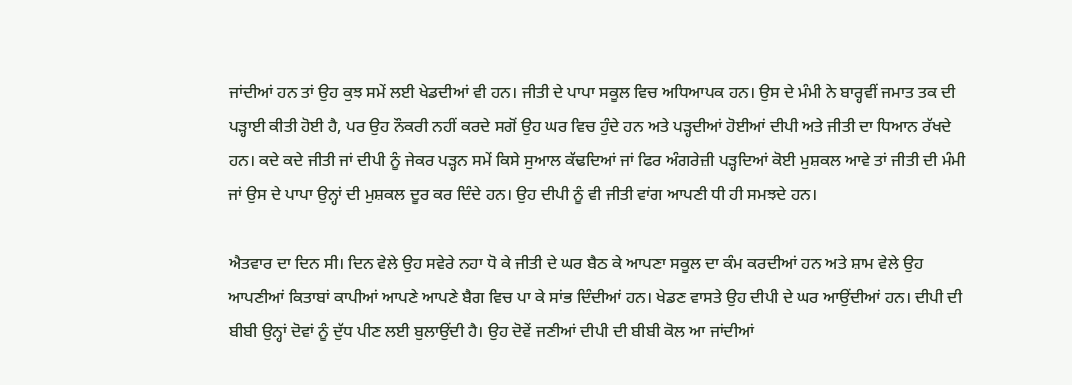ਜਾਂਦੀਆਂ ਹਨ ਤਾਂ ਉਹ ਕੁਝ ਸਮੇਂ ਲਈ ਖੇਡਦੀਆਂ ਵੀ ਹਨ। ਜੀਤੀ ਦੇ ਪਾਪਾ ਸਕੂਲ ਵਿਚ ਅਧਿਆਪਕ ਹਨ। ਉਸ ਦੇ ਮੰਮੀ ਨੇ ਬਾਰ੍ਹਵੀਂ ਜਮਾਤ ਤਕ ਦੀ ਪੜ੍ਹਾਈ ਕੀਤੀ ਹੋਈ ਹੈ, ਪਰ ਉਹ ਨੌਕਰੀ ਨਹੀਂ ਕਰਦੇ ਸਗੋਂ ਉਹ ਘਰ ਵਿਚ ਹੁੰਦੇ ਹਨ ਅਤੇ ਪੜ੍ਹਦੀਆਂ ਹੋਈਆਂ ਦੀਪੀ ਅਤੇ ਜੀਤੀ ਦਾ ਧਿਆਨ ਰੱਖਦੇ ਹਨ। ਕਦੇ ਕਦੇ ਜੀਤੀ ਜਾਂ ਦੀਪੀ ਨੂੰ ਜੇਕਰ ਪੜ੍ਹਨ ਸਮੇਂ ਕਿਸੇ ਸੁਆਲ ਕੱਢਦਿਆਂ ਜਾਂ ਫਿਰ ਅੰਗਰੇਜ਼ੀ ਪੜ੍ਹਦਿਆਂ ਕੋਈ ਮੁਸ਼ਕਲ ਆਵੇ ਤਾਂ ਜੀਤੀ ਦੀ ਮੰਮੀ ਜਾਂ ਉਸ ਦੇ ਪਾਪਾ ਉਨ੍ਹਾਂ ਦੀ ਮੁਸ਼ਕਲ ਦੂਰ ਕਰ ਦਿੰਦੇ ਹਨ। ਉਹ ਦੀਪੀ ਨੂੰ ਵੀ ਜੀਤੀ ਵਾਂਗ ਆਪਣੀ ਧੀ ਹੀ ਸਮਝਦੇ ਹਨ।

ਐਤਵਾਰ ਦਾ ਦਿਨ ਸੀ। ਦਿਨ ਵੇਲੇ ਉਹ ਸਵੇਰੇ ਨਹਾ ਧੋ ਕੇ ਜੀਤੀ ਦੇ ਘਰ ਬੈਠ ਕੇ ਆਪਣਾ ਸਕੂਲ ਦਾ ਕੰਮ ਕਰਦੀਆਂ ਹਨ ਅਤੇ ਸ਼ਾਮ ਵੇਲੇ ਉਹ ਆਪਣੀਆਂ ਕਿਤਾਬਾਂ ਕਾਪੀਆਂ ਆਪਣੇ ਆਪਣੇ ਬੈਗ ਵਿਚ ਪਾ ਕੇ ਸਾਂਭ ਦਿੰਦੀਆਂ ਹਨ। ਖੇਡਣ ਵਾਸਤੇ ਉਹ ਦੀਪੀ ਦੇ ਘਰ ਆਉਂਦੀਆਂ ਹਨ। ਦੀਪੀ ਦੀ ਬੀਬੀ ਉਨ੍ਹਾਂ ਦੋਵਾਂ ਨੂੰ ਦੁੱਧ ਪੀਣ ਲਈ ਬੁਲਾਉਂਦੀ ਹੈ। ਉਹ ਦੋਵੇਂ ਜਣੀਆਂ ਦੀਪੀ ਦੀ ਬੀਬੀ ਕੋਲ ਆ ਜਾਂਦੀਆਂ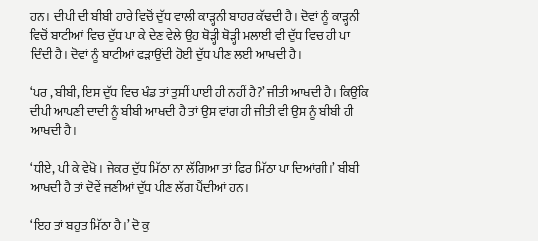ਹਨ। ਦੀਪੀ ਦੀ ਬੀਬੀ ਹਾਰੇ ਵਿਚੋਂ ਦੁੱਧ ਵਾਲੀ ਕਾੜ੍ਹਨੀ ਬਾਹਰ ਕੱਢਦੀ ਹੈ। ਦੋਵਾਂ ਨੂੰ ਕਾੜ੍ਹਨੀ ਵਿਚੋਂ ਬਾਟੀਆਂ ਵਿਚ ਦੁੱਧ ਪਾ ਕੇ ਦੇਣ ਵੇਲੇ ਉਹ ਥੋੜ੍ਹੀ ਥੋੜ੍ਹੀ ਮਲਾਈ ਵੀ ਦੁੱਧ ਵਿਚ ਹੀ ਪਾ ਦਿੰਦੀ ਹੈ। ਦੋਵਾਂ ਨੂੰ ਬਾਟੀਆਂ ਫੜਾਉਂਦੀ ਹੋਈ ਦੁੱਧ ਪੀਣ ਲਈ ਆਖਦੀ ਹੈ।

‘ਪਰ , ਬੀਬੀ, ਇਸ ਦੁੱਧ ਵਿਚ ਖੰਡ ਤਾਂ ਤੁਸੀਂ ਪਾਈ ਹੀ ਨਹੀਂ ਹੈ?’ ਜੀਤੀ ਆਖਦੀ ਹੈ। ਕਿਉਂਕਿ ਦੀਪੀ ਆਪਣੀ ਦਾਦੀ ਨੂੰ ਬੀਬੀ ਆਖਦੀ ਹੈ ਤਾਂ ਉਸ ਵਾਂਗ ਹੀ ਜੀਤੀ ਵੀ ਉਸ ਨੂੰ ਬੀਬੀ ਹੀ ਆਖਦੀ ਹੈ।

‘ਧੀਏ, ਪੀ ਕੇ ਵੇਖੋ। ਜੇਕਰ ਦੁੱਧ ਮਿੱਠਾ ਨਾ ਲੱਗਿਆ ਤਾਂ ਫਿਰ ਮਿੱਠਾ ਪਾ ਦਿਆਂਗੀ।’ ਬੀਬੀ ਆਖਦੀ ਹੈ ਤਾਂ ਦੋਵੇਂ ਜਣੀਆਂ ਦੁੱਧ ਪੀਣ ਲੱਗ ਪੈਂਦੀਆਂ ਹਨ।

‘ਇਹ ਤਾਂ ਬਹੁਤ ਮਿੱਠਾ ਹੈ।’ ਦੋ ਕੁ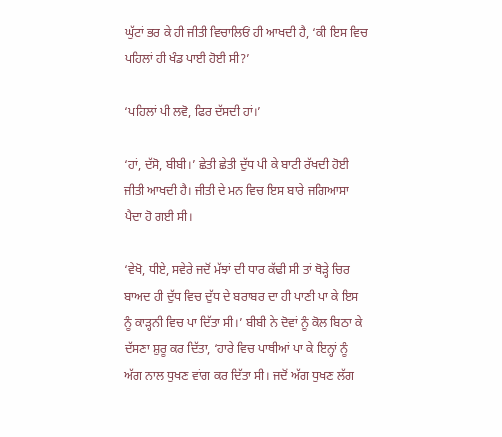ਘੁੱਟਾਂ ਭਰ ਕੇ ਹੀ ਜੀਤੀ ਵਿਚਾਲਿਓਂ ਹੀ ਆਖਦੀ ਹੈ, ‘ਕੀ ਇਸ ਵਿਚ ਪਹਿਲਾਂ ਹੀ ਖੰਡ ਪਾਈ ਹੋਈ ਸੀ?’

‘ਪਹਿਲਾਂ ਪੀ ਲਵੋ, ਫਿਰ ਦੱਸਦੀ ਹਾਂ।’

‘ਹਾਂ, ਦੱਸੋ, ਬੀਬੀ।’ ਛੇਤੀ ਛੇਤੀ ਦੁੱਧ ਪੀ ਕੇ ਬਾਟੀ ਰੱਖਦੀ ਹੋਈ ਜੀਤੀ ਆਖਦੀ ਹੈ। ਜੀਤੀ ਦੇ ਮਨ ਵਿਚ ਇਸ ਬਾਰੇ ਜਗਿਆਸਾ ਪੈਦਾ ਹੋ ਗਈ ਸੀ।

‘ਵੇਖੋ, ਧੀਏ, ਸਵੇਰੇ ਜਦੋਂ ਮੱਝਾਂ ਦੀ ਧਾਰ ਕੱਢੀ ਸੀ ਤਾਂ ਥੋੜ੍ਹੇ ਚਿਰ ਬਾਅਦ ਹੀ ਦੁੱਧ ਵਿਚ ਦੁੱਧ ਦੇ ਬਰਾਬਰ ਦਾ ਹੀ ਪਾਣੀ ਪਾ ਕੇ ਇਸ ਨੂੰ ਕਾੜ੍ਹਨੀ ਵਿਚ ਪਾ ਦਿੱਤਾ ਸੀ।’ ਬੀਬੀ ਨੇ ਦੋਵਾਂ ਨੂੰ ਕੋਲ ਬਿਠਾ ਕੇ ਦੱਸਣਾ ਸ਼ੁਰੂ ਕਰ ਦਿੱਤਾ, ‘ਹਾਰੇ ਵਿਚ ਪਾਥੀਆਂ ਪਾ ਕੇ ਇਨ੍ਹਾਂ ਨੂੰ ਅੱਗ ਨਾਲ ਧੁਖਣ ਵਾਂਗ ਕਰ ਦਿੱਤਾ ਸੀ। ਜਦੋਂ ਅੱਗ ਧੁਖਣ ਲੱਗ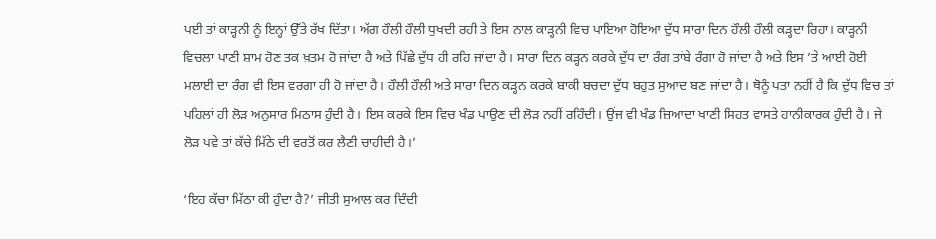ਪਈ ਤਾਂ ਕਾੜ੍ਹਨੀ ਨੂੰ ਇਨ੍ਹਾਂ ਉੱਤੇ ਰੱਖ ਦਿੱਤਾ। ਅੱਗ ਹੌਲੀ ਹੌਲੀ ਧੁਖਦੀ ਰਹੀ ਤੇ ਇਸ ਨਾਲ ਕਾੜ੍ਹਨੀ ਵਿਚ ਪਾਇਆ ਹੋਇਆ ਦੁੱਧ ਸਾਰਾ ਦਿਨ ਹੌਲੀ ਹੌਲੀ ਕੜ੍ਹਦਾ ਰਿਹਾ। ਕਾੜ੍ਹਨੀ ਵਿਚਲਾ ਪਾਣੀ ਸ਼ਾਮ ਹੋਣ ਤਕ ਖ਼ਤਮ ਹੋ ਜਾਂਦਾ ਹੈ ਅਤੇ ਪਿੱਛੇ ਦੁੱਧ ਹੀ ਰਹਿ ਜਾਂਦਾ ਹੈ। ਸਾਰਾ ਦਿਨ ਕੜ੍ਹਨ ਕਰਕੇ ਦੁੱਧ ਦਾ ਰੰਗ ਤਾਂਬੇ ਰੰਗਾ ਹੋ ਜਾਂਦਾ ਹੈ ਅਤੇ ਇਸ ’ਤੇ ਆਈ ਹੋਈ ਮਲਾਈ ਦਾ ਰੰਗ ਵੀ ਇਸ ਵਰਗਾ ਹੀ ਹੋ ਜਾਂਦਾ ਹੈ। ਹੌਲੀ ਹੌਲੀ ਅਤੇ ਸਾਰਾ ਦਿਨ ਕੜ੍ਹਨ ਕਰਕੇ ਬਾਕੀ ਬਚਦਾ ਦੁੱਧ ਬਹੁਤ ਸੁਆਦ ਬਣ ਜਾਂਦਾ ਹੈ। ਥੋਨੂੰ ਪਤਾ ਨਹੀਂ ਹੈ ਕਿ ਦੁੱਧ ਵਿਚ ਤਾਂ ਪਹਿਲਾਂ ਹੀ ਲੋੜ ਅਨੁਸਾਰ ਮਿਠਾਸ ਹੁੰਦੀ ਹੈ। ਇਸ ਕਰਕੇ ਇਸ ਵਿਚ ਖੰਡ ਪਾਉਣ ਦੀ ਲੋੜ ਨਹੀਂ ਰਹਿੰਦੀ। ਉਂਜ ਵੀ ਖੰਡ ਜ਼ਿਆਦਾ ਖਾਣੀ ਸਿਹਤ ਵਾਸਤੇ ਹਾਨੀਕਾਰਕ ਹੁੰਦੀ ਹੈ। ਜੇ ਲੋੜ ਪਵੇ ਤਾਂ ਕੱਚੇ ਮਿੱਠੇ ਦੀ ਵਰਤੋਂ ਕਰ ਲੈਣੀ ਚਾਹੀਦੀ ਹੈ।’

‘ਇਹ ਕੱਚਾ ਮਿੱਠਾ ਕੀ ਹੁੰਦਾ ਹੈ?’ ਜੀਤੀ ਸੁਆਲ ਕਰ ਦਿੰਦੀ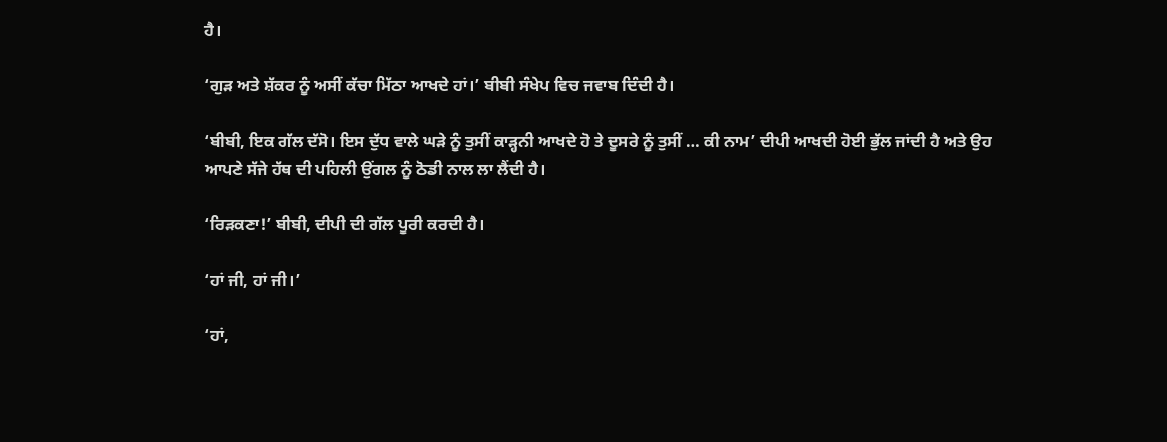ਹੈ।

‘ਗੁੜ ਅਤੇ ਸ਼ੱਕਰ ਨੂੰ ਅਸੀਂ ਕੱਚਾ ਮਿੱਠਾ ਆਖਦੇ ਹਾਂ।’ ਬੀਬੀ ਸੰਖੇਪ ਵਿਚ ਜਵਾਬ ਦਿੰਦੀ ਹੈ।

‘ਬੀਬੀ, ਇਕ ਗੱਲ ਦੱਸੋ। ਇਸ ਦੁੱਧ ਵਾਲੇ ਘੜੇ ਨੂੰ ਤੁਸੀਂ ਕਾੜ੍ਹਨੀ ਆਖਦੇ ਹੋ ਤੇ ਦੂਸਰੇ ਨੂੰ ਤੁਸੀਂ … ਕੀ ਨਾਮ’ ਦੀਪੀ ਆਖਦੀ ਹੋਈ ਭੁੱਲ ਜਾਂਦੀ ਹੈ ਅਤੇ ਉਹ ਆਪਣੇ ਸੱਜੇ ਹੱਥ ਦੀ ਪਹਿਲੀ ਉਂਗਲ ਨੂੰ ਠੋਡੀ ਨਾਲ ਲਾ ਲੈਂਦੀ ਹੈ।

‘ਰਿੜਕਣਾ!’ ਬੀਬੀ, ਦੀਪੀ ਦੀ ਗੱਲ ਪੂਰੀ ਕਰਦੀ ਹੈ।

‘ਹਾਂ ਜੀ, ਹਾਂ ਜੀ।’

‘ਹਾਂ,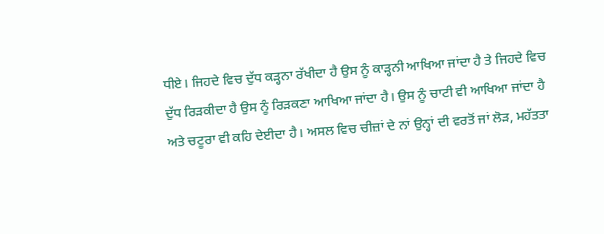ਧੀਏ। ਜਿਹਦੇ ਵਿਚ ਦੁੱਧ ਕੜ੍ਹਨਾ ਰੱਖੀਦਾ ਹੈ ਉਸ ਨੂੰ ਕਾੜ੍ਹਨੀ ਆਖਿਆ ਜਾਂਦਾ ਹੈ ਤੇ ਜਿਹਦੇ ਵਿਚ ਦੁੱਧ ਰਿੜਕੀਦਾ ਹੈ ਉਸ ਨੂੰ ਰਿੜਕਣਾ ਆਖਿਆ ਜਾਂਦਾ ਹੈ। ਉਸ ਨੂੰ ਚਾਟੀ ਵੀ ਆਖਿਆ ਜਾਂਦਾ ਹੈ ਅਤੇ ਚਟੂਰਾ ਵੀ ਕਹਿ ਦੇਈਦਾ ਹੈ। ਅਸਲ ਵਿਚ ਚੀਜ਼ਾਂ ਦੇ ਨਾਂ ਉਨ੍ਹਾਂ ਦੀ ਵਰਤੋਂ ਜਾਂ ਲੋੜ, ਮਹੱਤਤਾ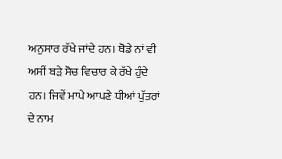ਅਨੁਸਾਰ ਰੱਖੇ ਜਾਂਦੇ ਹਨ। ਥੋਡੇ ਨਾਂ ਵੀ ਅਸੀਂ ਬੜੇ ਸੋਚ ਵਿਚਾਰ ਕੇ ਰੱਖੇ ਹੁੰਦੇ ਹਨ। ਜਿਵੇਂ ਮਾਪੇ ਆਪਣੇ ਧੀਆਂ ਪੁੱਤਰਾਂ ਦੇ ਨਾਮ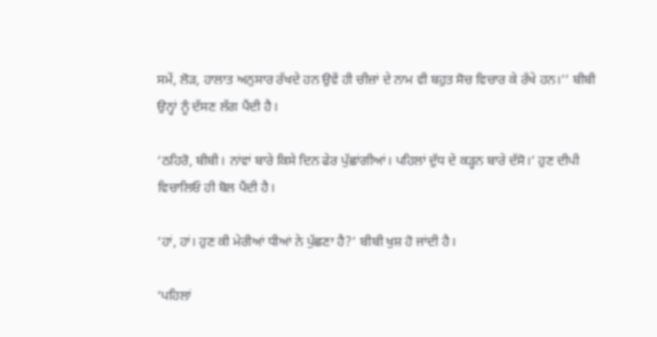ਸਮੇਂ, ਲੋੜ, ਹਾਲਾਤ ਅਨੁਸਾਰ ਰੱਖਦੇ ਹਨ ਉਵੇਂ ਹੀ ਚੀਜ਼ਾਂ ਦੇ ਨਾਮ ਵੀ ਬਹੁਤ ਸੋਚ ਵਿਚਾਰ ਕੇ ਰੱਖੇ ਹਨ।’’ ਬੀਬੀ ਉਨ੍ਹਾਂ ਨੂੰ ਦੱਸਣ ਲੱਗ ਪੈਂਦੀ ਹੈ।

‘ਠਹਿਰੋ, ਬੀਬੀ। ਨਾਂਵਾਂ ਬਾਰੇ ਕਿਸੇ ਦਿਨ ਫੇਰ ਪੁੱਛਾਂਗੀਆਂ। ਪਹਿਲਾਂ ਦੁੱਧ ਦੇ ਕੜ੍ਹਨ ਬਾਰੇ ਦੱਸੋ।’ ਹੁਣ ਦੀਪੀ ਵਿਚਾਲਿਓ ਹੀ ਬੋਲ ਪੈਂਦੀ ਹੈ।

‘ਹਾਂ, ਹਾਂ। ਹੁਣ ਕੀ ਮੇਰੀਆਂ ਧੀਆਂ ਨੇ ਪੁੱਛਣਾ ਹੈ?’ ਬੀਬੀ ਖੁਸ਼ ਹੋ ਜਾਂਦੀ ਹੈ।

‘ਪਹਿਲਾਂ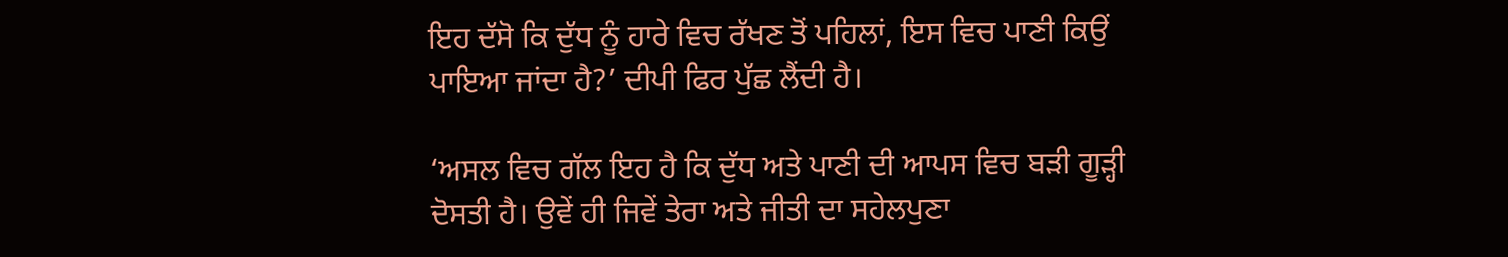ਇਹ ਦੱਸੋ ਕਿ ਦੁੱਧ ਨੂੰ ਹਾਰੇ ਵਿਚ ਰੱਖਣ ਤੋਂ ਪਹਿਲਾਂ, ਇਸ ਵਿਚ ਪਾਣੀ ਕਿਉਂ ਪਾਇਆ ਜਾਂਦਾ ਹੈ?’ ਦੀਪੀ ਫਿਰ ਪੁੱਛ ਲੈਂਦੀ ਹੈ।

‘ਅਸਲ ਵਿਚ ਗੱਲ ਇਹ ਹੈ ਕਿ ਦੁੱਧ ਅਤੇ ਪਾਣੀ ਦੀ ਆਪਸ ਵਿਚ ਬੜੀ ਗੂੜ੍ਹੀ ਦੋਸਤੀ ਹੈ। ਉਵੇਂ ਹੀ ਜਿਵੇਂ ਤੇਰਾ ਅਤੇ ਜੀਤੀ ਦਾ ਸਹੇਲਪੁਣਾ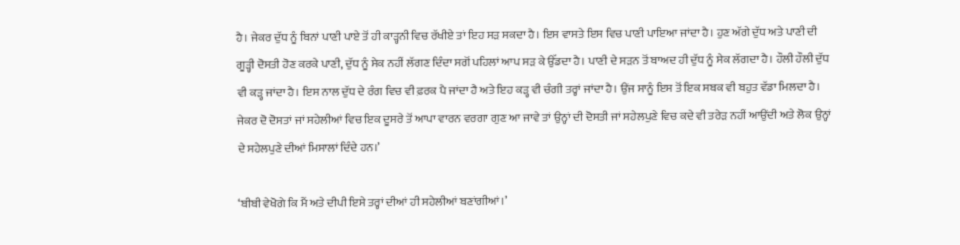ਹੈ। ਜੇਕਰ ਦੁੱਧ ਨੂੰ ਬਿਨਾਂ ਪਾਣੀ ਪਾਏ ਤੋਂ ਹੀ ਕਾੜ੍ਹਨੀ ਵਿਚ ਰੱਖੀਏ ਤਾਂ ਇਹ ਸੜ ਸਕਦਾ ਹੈ। ਇਸ ਵਾਸਤੇ ਇਸ ਵਿਚ ਪਾਣੀ ਪਾਇਆ ਜਾਂਦਾ ਹੈ। ਹੁਣ ਅੱਗੇ ਦੁੱਧ ਅਤੇ ਪਾਣੀ ਦੀ ਗੂੜ੍ਹੀ ਦੋਸਤੀ ਹੋਣ ਕਰਕੇ ਪਾਣੀ, ਦੁੱਧ ਨੂੰ ਸੇਕ ਨਹੀਂ ਲੱਗਣ ਦਿੰਦਾ ਸਗੋਂ ਪਹਿਲਾਂ ਆਪ ਸੜ ਕੇ ਉੱਡਦਾ ਹੈ। ਪਾਣੀ ਦੇ ਸੜਨ ਤੋਂ ਬਾਅਦ ਹੀ ਦੁੱਧ ਨੂੰ ਸੇਕ ਲੱਗਦਾ ਹੈ। ਹੌਲੀ ਹੌਲੀ ਦੁੱਧ ਵੀ ਕੜ੍ਹ ਜਾਂਦਾ ਹੈ। ਇਸ ਨਾਲ ਦੁੱਧ ਦੇ ਰੰਗ ਵਿਚ ਵੀ ਫ਼ਰਕ ਪੈ ਜਾਂਦਾ ਹੈ ਅਤੇ ਇਹ ਕੜ੍ਹ ਵੀ ਚੰਗੀ ਤਰ੍ਹਾਂ ਜਾਂਦਾ ਹੈ। ਉਂਜ ਸਾਨੂੰ ਇਸ ਤੋਂ ਇਕ ਸਬਕ ਵੀ ਬਹੁਤ ਵੱਡਾ ਮਿਲਦਾ ਹੈ। ਜੇਕਰ ਦੋ ਦੋਸਤਾਂ ਜਾਂ ਸਹੇਲੀਆਂ ਵਿਚ ਇਕ ਦੂਸਰੇ ਤੋਂ ਆਪਾ ਵਾਰਨ ਵਰਗਾ ਗੁਣ ਆ ਜਾਵੇ ਤਾਂ ਉਨ੍ਹਾਂ ਦੀ ਦੋਸਤੀ ਜਾਂ ਸਹੇਲਪੁਣੇ ਵਿਚ ਕਦੇ ਵੀ ਤਰੇੜ ਨਹੀਂ ਆਉਂਦੀ ਅਤੇ ਲੋਕ ਉਨ੍ਹਾਂ ਦੇ ਸਹੇਲਪੁਣੇ ਦੀਆਂ ਮਿਸਾਲਾਂ ਦਿੰਦੇ ਹਨ।’

‘ਬੀਬੀ ਵੇਖੋਗੇ ਕਿ ਮੈਂ ਅਤੇ ਦੀਪੀ ਇਸੇ ਤਰ੍ਹਾਂ ਦੀਆਂ ਹੀ ਸਹੇਲੀਆਂ ਬਣਾਂਗੀਆਂ।’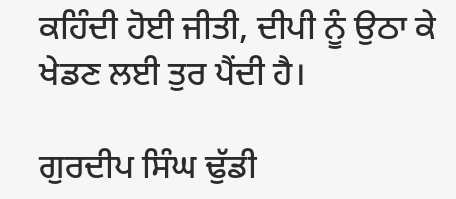ਕਹਿੰਦੀ ਹੋਈ ਜੀਤੀ, ਦੀਪੀ ਨੂੰ ਉਠਾ ਕੇ ਖੇਡਣ ਲਈ ਤੁਰ ਪੈਂਦੀ ਹੈ।

ਗੁਰਦੀਪ ਸਿੰਘ ਢੁੱਡੀ